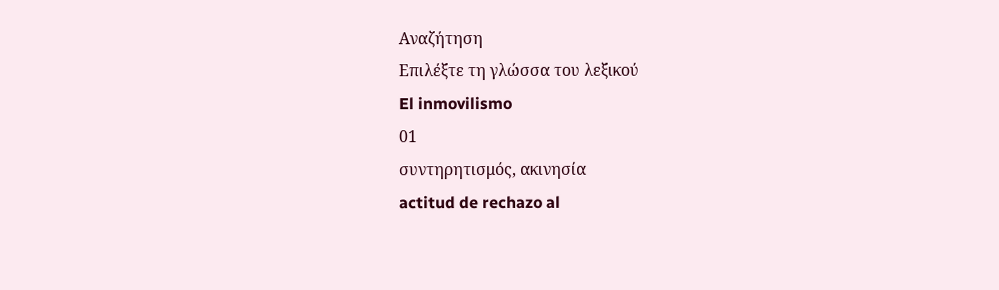Αναζήτηση
Επιλέξτε τη γλώσσα του λεξικού
El inmovilismo
01
συντηρητισμός, ακινησία
actitud de rechazo al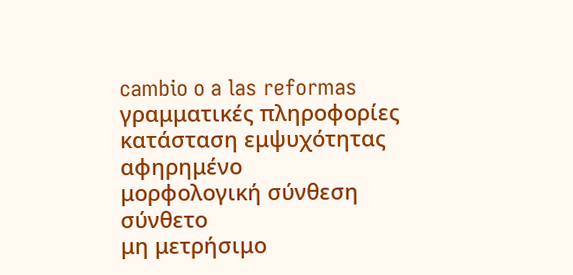cambio o a las reformas
γραμματικές πληροφορίες
κατάσταση εμψυχότητας
αφηρημένο
μορφολογική σύνθεση
σύνθετο
μη μετρήσιμο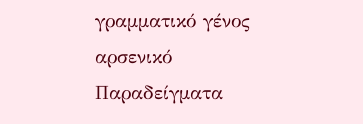γραμματικό γένος
αρσενικό
Παραδείγματα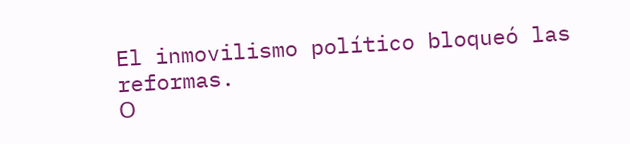El inmovilismo político bloqueó las reformas.
Ο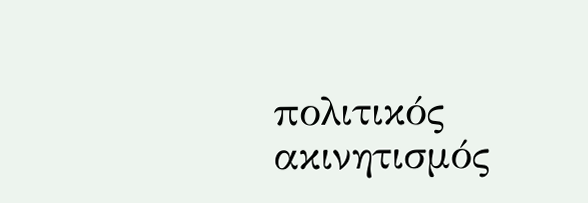πολιτικός ακινητισμός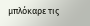μπλόκαρε τις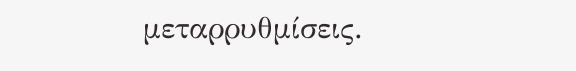μεταρρυθμίσεις.